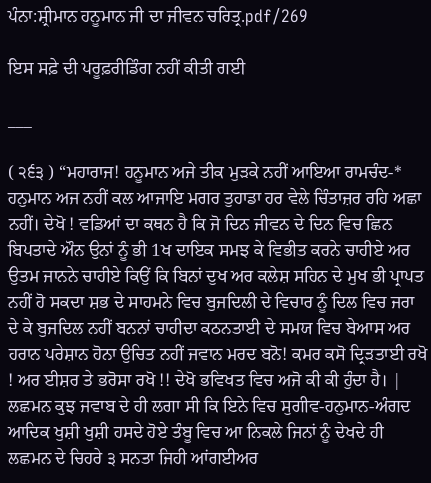ਪੰਨਾ:ਸ਼੍ਰੀਮਾਨ ਹਨੂਮਾਨ ਜੀ ਦਾ ਜੀਵਨ ਚਰਿਤ੍ਰ.pdf/269

ਇਸ ਸਫ਼ੇ ਦੀ ਪਰੂਫ਼ਰੀਡਿੰਗ ਨਹੀਂ ਕੀਤੀ ਗਈ

___

( ੨੬੩ ) “ਮਹਾਰਾਜ! ਹਨੂਮਾਨ ਅਜੇ ਤੀਕ ਮੁੜਕੇ ਨਹੀਂ ਆਇਆ ਰਾਮਚੰਦ-* ਹਨੁਮਾਨ ਅਜ ਨਹੀਂ ਕਲ ਆਜਾਇ ਮਗਰ ਤੁਹਾਡਾ ਹਰ ਵੇਲੇ ਚਿੰਤਾਜ਼ਰ ਰਹਿ ਅਛਾ ਨਹੀਂ। ਦੇਖੋ ! ਵਡਿਆਂ ਦਾ ਕਥਨ ਹੈ ਕਿ ਜੋ ਦਿਨ ਜੀਵਨ ਦੇ ਦਿਨ ਵਿਚ ਛਿਨ ਬਿਪਤਾਦੇ ਔਨ ਉਨਾਂ ਨੂੰ ਭੀ 1ਖ ਦਾਇਕ ਸਮਝ ਕੇ ਵਿਭੀਤ ਕਰਨੇ ਚਾਹੀਏ ਅਰ ਉਤਮ ਜਾਨਨੇ ਚਾਹੀਏ ਕਿਉਂ ਕਿ ਬਿਨਾਂ ਦੁਖ ਅਰ ਕਲੇਸ਼ ਸਹਿਨ ਦੇ ਮੁਖ ਭੀ ਪ੍ਰਾਪਤ ਨਹੀਂ ਹੋ ਸਕਦਾ ਸ਼ਭ ਦੇ ਸਾਹਮਨੇ ਵਿਚ ਬੁਜਦਿਲੀ ਦੇ ਵਿਚਾਰ ਨੂੰ ਦਿਲ ਵਿਚ ਜਰਾ ਦੇ ਕੇ ਬੁਜਦਿਲ ਨਹੀਂ ਬਨਨਾਂ ਚਾਹੀਦਾ ਕਠਨਤਾਈ ਦੇ ਸਮਯ ਵਿਚ ਬੇਆਸ ਅਰ ਹਰਾਨ ਪਰੇਸ਼ਾਨ ਹੋਨਾ ਉਚਿਤ ਨਹੀਂ ਜਵਾਨ ਮਰਦ ਬਨੋ! ਕਮਰ ਕਸੋ ਦ੍ਰਿੜਤਾਈ ਰਖੋ ! ਅਰ ਈਸ਼ਰ ਤੇ ਭਰੋਸਾ ਰਖੋ !! ਦੇਖੋ ਭਵਿਖਤ ਵਿਚ ਅਜੋ ਕੀ ਕੀ ਹੁੰਦਾ ਹੈ। | ਲਛਮਨ ਕੁਝ ਜਵਾਬ ਦੇ ਹੀ ਲਗਾ ਸੀ ਕਿ ਇਨੇ ਵਿਚ ਸੁਗੀਵ-ਹਨੁਮਾਨ-ਅੰਗਦ ਆਦਿਕ ਖੁਸ਼ੀ ਖੁਸ਼ੀ ਹਸਦੇ ਹੋਏ ਤੰਬੂ ਵਿਚ ਆ ਨਿਕਲੇ ਜਿਨਾਂ ਨੂੰ ਦੇਖਦੇ ਹੀ ਲਛਮਨ ਦੇ ਚਿਹਰੇ ੩ ਸਨਤਾ ਜਿਹੀ ਆਂਗਈਅਰ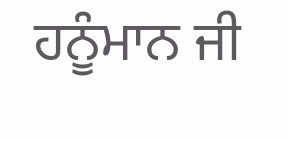ਹਨੂੰਮਾਨ ਜੀ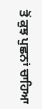ਤੋਂ ਕੁਝ ਪੁਛਨਾਂ ਚਾਹਿਆ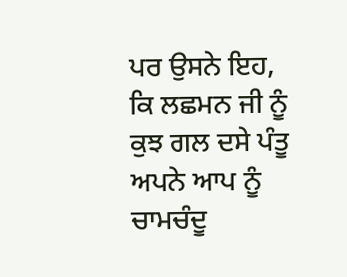ਪਰ ਉਸਨੇ ਇਹ, ਕਿ ਲਛਮਨ ਜੀ ਨੂੰ ਕੁਝ ਗਲ ਦਸੇ ਪੰਤੂ ਅਪਨੇ ਆਪ ਨੂੰ ਚਾਮਚੰਦੂ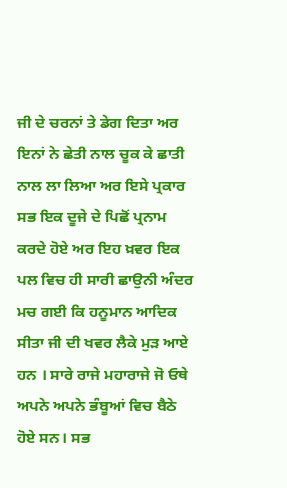ਜੀ ਦੇ ਚਰਨਾਂ ਤੇ ਡੇਗ ਦਿਤਾ ਅਰ ਇਨਾਂ ਨੇ ਛੇਤੀ ਨਾਲ ਚੂਕ ਕੇ ਛਾਤੀ ਨਾਲ ਲਾ ਲਿਆ ਅਰ ਇਸੇ ਪ੍ਰਕਾਰ ਸਭ ਇਕ ਦੂਜੇ ਦੇ ਪਿਛੋਂ ਪ੍ਰਨਾਮ ਕਰਦੇ ਹੋਏ ਅਰ ਇਹ ਖ਼ਵਰ ਇਕ ਪਲ ਵਿਚ ਹੀ ਸਾਰੀ ਛਾਉਨੀ ਅੰਦਰ ਮਚ ਗਈ ਕਿ ਹਨੂਮਾਨ ਆਦਿਕ ਸੀਤਾ ਜੀ ਦੀ ਖਵਰ ਲੈਕੇ ਮੁੜ ਆਏ ਹਨ । ਸਾਰੇ ਰਾਜੇ ਮਹਾਰਾਜੇ ਜੋ ਓਥੇ ਅਪਨੇ ਅਪਨੇ ਭੰਬੂਆਂ ਵਿਚ ਬੈਠੇ ਹੋਏ ਸਨ। ਸਭ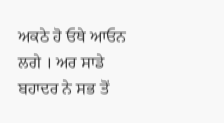ਅਕਠੇ ਹੋ ਓਥੇ ਆਓਨ ਲਗੇ । ਅਰ ਸਾਡੇ ਬਹਾਦਰ ਨੇ ਸਭ ਤੋਂ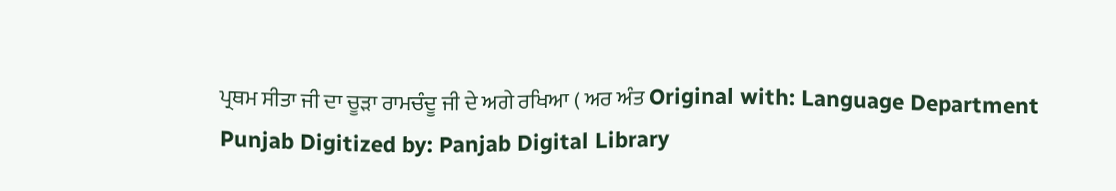ਪ੍ਰਥਮ ਸੀਤਾ ਜੀ ਦਾ ਚੂੜਾ ਰਾਮਚੰਦੂ ਜੀ ਦੇ ਅਗੇ ਰਖਿਆ ( ਅਰ ਅੰਤ Original with: Language Department Punjab Digitized by: Panjab Digital Library